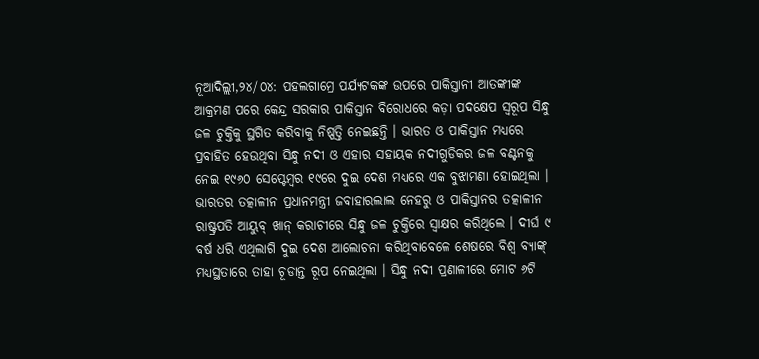ନୂଆଦିଲ୍ଲୀ,୨୪/୦୪: ପହଲଗାମ୍ରେ ପର୍ଯ୍ୟଟକଙ୍କ ଉପରେ ପାକିସ୍ତାନୀ ଆତଙ୍କୀଙ୍କ ଆକ୍ରମଣ ପରେ କେନ୍ଦ୍ର ସରକାର ପାକିସ୍ତାନ ବିରୋଧରେ କଡ଼ା ପଦକ୍ଷେପ ସ୍ୱରୂପ ସିନ୍ଧୁ ଜଳ ଚୁକ୍ତିକୁ ସ୍ଥଗିତ କରିବାକୁ ନିଷ୍ପତ୍ତି ନେଇଛନ୍ତି । ଭାରତ ଓ ପାକିସ୍ତାନ ମଧ୍ୟରେ ପ୍ରବାହିତ ହେଉଥିବା ସିନ୍ଧୁ ନଦୀ ଓ ଏହାର ସହାୟକ ନଦୀଗୁଡିକର ଜଳ ବଣ୍ଟନକୁ ନେଇ ୧୯୬୦ ସେପ୍ଟେମ୍ବର ୧୯ରେ ଦୁଇ ଦେଶ ମଧ୍ୟରେ ଏକ ବୁଝାମଣା ହୋଇଥିଲା । ଭାରତର ତତ୍କାଳୀନ ପ୍ରଧାନମନ୍ତ୍ରୀ ଜବାହାରଲାଲ ନେହରୁ ଓ ପାକିସ୍ତାନର ତତ୍କାଳୀନ ରାଷ୍ଟ୍ରପତି ଆୟୁବ୍ ଖାନ୍ କରାଚୀରେ ସିନ୍ଧୁ ଜଳ ଚୁକ୍ତିରେ ସ୍ୱାକ୍ଷର କରିଥିଲେ । ଦୀର୍ଘ ୯ ବର୍ଷ ଧରି ଏଥିଲାଗି ଦୁଇ ଦେଶ ଆଲୋଚନା କରିଥିବାବେଳେ ଶେଷରେ ବିଶ୍ୱ ବ୍ୟାଙ୍କ୍ ମଧ୍ୟସ୍ଥତାରେ ତାହା ଚୂଡାନ୍ତ ରୂପ ନେଇଥିଲା । ସିନ୍ଧୁ ନଦୀ ପ୍ରଣାଳୀରେ ମୋଟ ୬ଟି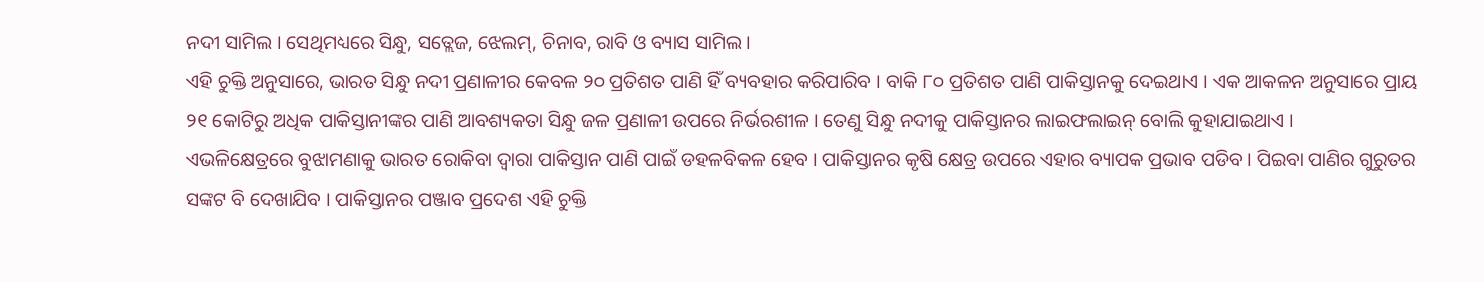ନଦୀ ସାମିଲ । ସେଥିମଧ୍ୟରେ ସିନ୍ଧୁ, ସତ୍ଲେଜ, ଝେଲମ୍, ଚିନାବ, ରାବି ଓ ବ୍ୟାସ ସାମିଲ ।
ଏହି ଚୁକ୍ତି ଅନୁସାରେ, ଭାରତ ସିନ୍ଧୁ ନଦୀ ପ୍ରଣାଳୀର କେବଳ ୨୦ ପ୍ରତିଶତ ପାଣି ହିଁ ବ୍ୟବହାର କରିପାରିବ । ବାକି ୮୦ ପ୍ରତିଶତ ପାଣି ପାକିସ୍ତାନକୁ ଦେଇଥାଏ । ଏକ ଆକଳନ ଅନୁସାରେ ପ୍ରାୟ ୨୧ କୋଟିରୁ ଅଧିକ ପାକିସ୍ତାନୀଙ୍କର ପାଣି ଆବଶ୍ୟକତା ସିନ୍ଧୁ ଜଳ ପ୍ରଣାଳୀ ଉପରେ ନିର୍ଭରଶୀଳ । ତେଣୁ ସିନ୍ଧୁ ନଦୀକୁ ପାକିସ୍ତାନର ଲାଇଫଲାଇନ୍ ବୋଲି କୁହାଯାଇଥାଏ ।
ଏଭଳିକ୍ଷେତ୍ରରେ ବୁଝାମଣାକୁ ଭାରତ ରୋକିବା ଦ୍ୱାରା ପାକିସ୍ତାନ ପାଣି ପାଇଁ ଡହଳବିକଳ ହେବ । ପାକିସ୍ତାନର କୃଷି କ୍ଷେତ୍ର ଉପରେ ଏହାର ବ୍ୟାପକ ପ୍ରଭାବ ପଡିବ । ପିଇବା ପାଣିର ଗୁରୁତର ସଙ୍କଟ ବି ଦେଖାଯିବ । ପାକିସ୍ତାନର ପଞ୍ଜାବ ପ୍ରଦେଶ ଏହି ଚୁକ୍ତି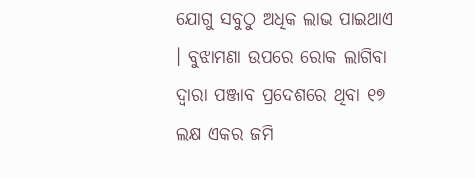ଯୋଗୁ ସବୁଠୁ ଅଧିକ ଲାଭ ପାଇଥାଏ । ବୁଝାମଣା ଉପରେ ରୋକ ଲାଗିବା ଦ୍ୱାରା ପଞ୍ଜାବ ପ୍ରଦେଶରେ ଥିବା ୧୭ ଲକ୍ଷ ଏକର ଜମି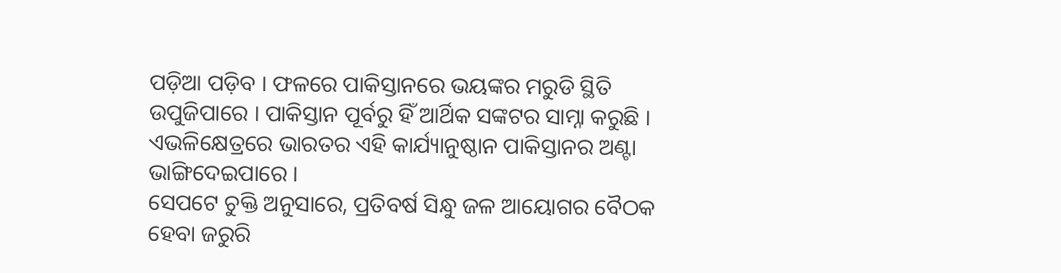ପଡ଼ିଆ ପଡ଼ିବ । ଫଳରେ ପାକିସ୍ତାନରେ ଭୟଙ୍କର ମରୁଡି ସ୍ଥିତି ଉପୁଜିପାରେ । ପାକିସ୍ତାନ ପୂର୍ବରୁ ହିଁ ଆର୍ଥିକ ସଙ୍କଟର ସାମ୍ନା କରୁଛି । ଏଭଳିକ୍ଷେତ୍ରରେ ଭାରତର ଏହି କାର୍ଯ୍ୟାନୁଷ୍ଠାନ ପାକିସ୍ତାନର ଅଣ୍ଟା ଭାଙ୍ଗିଦେଇପାରେ ।
ସେପଟେ ଚୁକ୍ତି ଅନୁସାରେ, ପ୍ରତିବର୍ଷ ସିନ୍ଧୁ ଜଳ ଆୟୋଗର ବୈଠକ ହେବା ଜରୁରି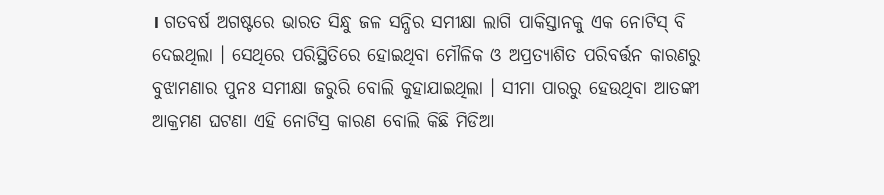। ଗତବର୍ଷ ଅଗଷ୍ଟରେ ଭାରତ ସିନ୍ଧୁ ଜଳ ସନ୍ଧିର ସମୀକ୍ଷା ଲାଗି ପାକିସ୍ତାନକୁ ଏକ ନୋଟିସ୍ ବି ଦେଇଥିଲା । ସେଥିରେ ପରିସ୍ଥିତିରେ ହୋଇଥିବା ମୌଳିକ ଓ ଅପ୍ରତ୍ୟାଶିତ ପରିବର୍ତ୍ତନ କାରଣରୁ ବୁଝାମଣାର ପୁନଃ ସମୀକ୍ଷା ଜରୁରି ବୋଲି କୁହାଯାଇଥିଲା । ସୀମା ପାରରୁ ହେଉଥିବା ଆତଙ୍କୀ ଆକ୍ରମଣ ଘଟଣା ଏହି ନୋଟିସ୍ର କାରଣ ବୋଲି କିଛି ମିଡିଆ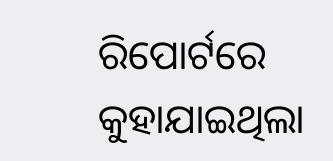ରିପୋର୍ଟରେ କୁହାଯାଇଥିଲା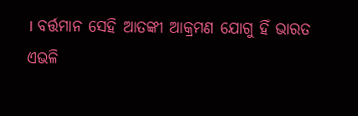। ବର୍ତ୍ତମାନ ସେହି ଆତଙ୍କୀ ଆକ୍ରମଣ ଯୋଗୁ ହିଁ ଭାରତ ଏଭଳି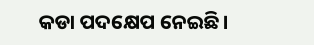କଡା ପଦକ୍ଷେପ ନେଇଛି।